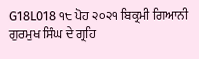G18L018 ੧੮ ਪੋਹ ੨੦੨੧ ਬਿਕ੍ਰਮੀ ਗਿਆਨੀ ਗੁਰਮੁਖ ਸਿੰਘ ਦੇ ਗ੍ਰਹਿ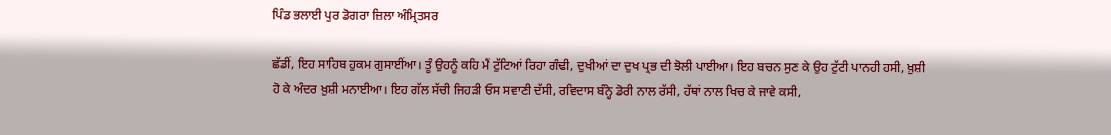ਪਿੰਡ ਭਲਾਈ ਪੁਰ ਡੋਗਰਾ ਜ਼ਿਲਾ ਅੰਮ੍ਰਿਤਸਰ

ਛੱਡੀਂ, ਇਹ ਸਾਹਿਬ ਹੁਕਮ ਗੁਸਾਈਂਆ। ਤੂੰ ਉਹਨੂੰ ਕਹਿ ਮੈਂ ਟੁੱਟਿਆਂ ਰਿਹਾ ਗੰਢੀ, ਦੁਖੀਆਂ ਦਾ ਦੁਖ ਪ੍ਰਭ ਦੀ ਝੋਲੀ ਪਾਈਆ। ਇਹ ਬਚਨ ਸੁਣ ਕੇ ਉਹ ਟੁੱਟੀ ਪਾਨਹੀ ਹਸੀ, ਖ਼ੁਸ਼ੀ ਹੋ ਕੇ ਅੰਦਰ ਖ਼ੁਸ਼ੀ ਮਨਾਈਆ। ਇਹ ਗੱਲ ਸੱਚੀ ਜਿਹੜੀ ਓਸ ਸਵਾਣੀ ਦੱਸੀ, ਰਵਿਦਾਸ ਬੰਨ੍ਹੇ ਡੋਰੀ ਨਾਲ ਰੱਸੀ, ਹੱਥਾਂ ਨਾਲ ਖਿਚ ਕੇ ਜਾਵੇ ਕਸੀ,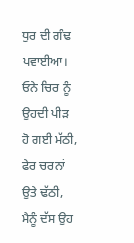ਧੁਰ ਦੀ ਗੰਢ ਪਵਾਈਆ। ਓਨੇ ਚਿਰ ਨੂੰ ਉਹਦੀ ਪੀੜ ਹੋ ਗਈ ਮੱਠੀ, ਫੇਰ ਚਰਨਾਂ ਉਤੇ ਢੱਠੀ, ਮੈਨੂੰ ਦੱਸ ਉਹ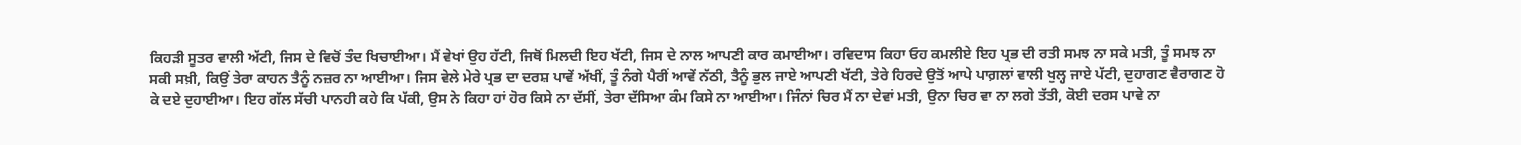ਕਿਹੜੀ ਸੂਤਰ ਵਾਲੀ ਅੱਟੀ, ਜਿਸ ਦੇ ਵਿਚੋਂ ਤੰਦ ਖਿਚਾਈਆ। ਮੈਂ ਵੇਖਾਂ ਉਹ ਹੱਟੀ, ਜਿਥੋਂ ਮਿਲਦੀ ਇਹ ਖੱਟੀ, ਜਿਸ ਦੇ ਨਾਲ ਆਪਣੀ ਕਾਰ ਕਮਾਈਆ। ਰਵਿਦਾਸ ਕਿਹਾ ਓਹ ਕਮਲੀਏ ਇਹ ਪ੍ਰਭ ਦੀ ਰਤੀ ਸਮਝ ਨਾ ਸਕੇ ਮਤੀ, ਤੂੰ ਸਮਝ ਨਾ ਸਕੀ ਸਖ਼ੀ, ਕਿਉਂ ਤੇਰਾ ਕਾਹਨ ਤੈਨੂੰ ਨਜ਼ਰ ਨਾ ਆਈਆ। ਜਿਸ ਵੇਲੇ ਮੇਰੇ ਪ੍ਰਭ ਦਾ ਦਰਸ਼ ਪਾਵੇਂ ਅੱਖੀਂ, ਤੂੰ ਨੰਗੇ ਪੈਰੀਂ ਆਵੇਂ ਨੱਠੀ, ਤੈਨੂੰ ਭੁਲ ਜਾਏ ਆਪਣੀ ਖੱਟੀ, ਤੇਰੇ ਹਿਰਦੇ ਉਤੋਂ ਆਪੇ ਪਾਗ਼ਲਾਂ ਵਾਲੀ ਖੁਲ੍ਹ ਜਾਏ ਪੱਟੀ, ਦੁਹਾਗਣ ਵੈਰਾਗਣ ਹੋ ਕੇ ਦਏ ਦੁਹਾਈਆ। ਇਹ ਗੱਲ ਸੱਚੀ ਪਾਨਹੀ ਕਹੇ ਕਿ ਪੱਕੀ, ਉਸ ਨੇ ਕਿਹਾ ਹਾਂ ਹੋਰ ਕਿਸੇ ਨਾ ਦੱਸੀਂ, ਤੇਰਾ ਦੱਸਿਆ ਕੰਮ ਕਿਸੇ ਨਾ ਆਈਆ। ਜਿੰਨਾਂ ਚਿਰ ਮੈਂ ਨਾ ਦੇਵਾਂ ਮਤੀ, ਉਨਾ ਚਿਰ ਵਾ ਨਾ ਲਗੇ ਤੱਤੀ, ਕੋਈ ਦਰਸ ਪਾਵੇ ਨਾ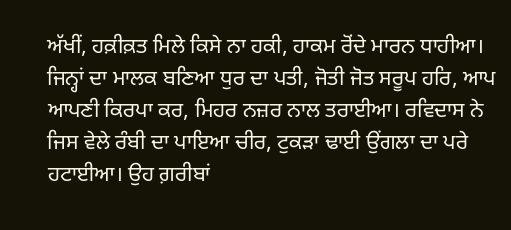ਅੱਖੀਂ, ਹਕ਼ੀਕ਼ਤ ਮਿਲੇ ਕਿਸੇ ਨਾ ਹਕੀ, ਹਾਕਮ ਰੋਂਦੇ ਮਾਰਨ ਧਾਹੀਆ। ਜਿਨ੍ਹਾਂ ਦਾ ਮਾਲਕ ਬਣਿਆ ਧੁਰ ਦਾ ਪਤੀ, ਜੋਤੀ ਜੋਤ ਸਰੂਪ ਹਰਿ, ਆਪ ਆਪਣੀ ਕਿਰਪਾ ਕਰ, ਮਿਹਰ ਨਜ਼ਰ ਨਾਲ ਤਰਾਈਆ। ਰਵਿਦਾਸ ਨੇ ਜਿਸ ਵੇਲੇ ਰੰਬੀ ਦਾ ਪਾਇਆ ਚੀਰ, ਟੁਕੜਾ ਢਾਈ ਉਂਗਲਾ ਦਾ ਪਰੇ ਹਟਾਈਆ। ਉਹ ਗ਼ਰੀਬਾਂ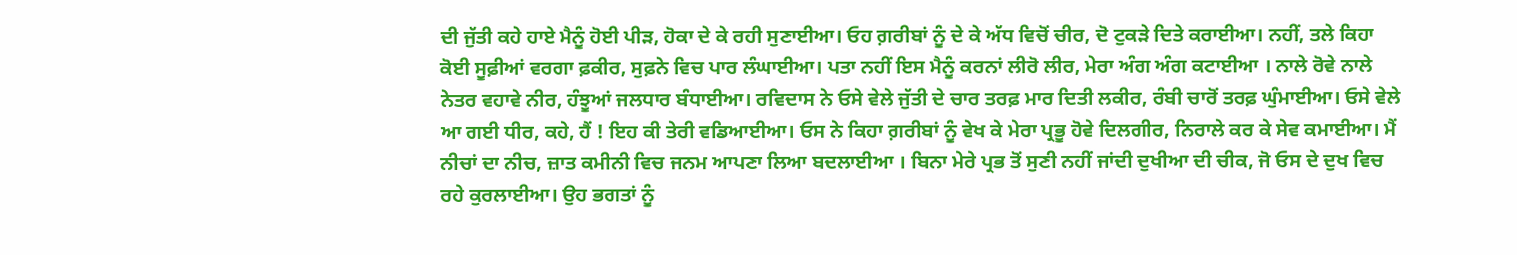ਦੀ ਜੁੱਤੀ ਕਹੇ ਹਾਏ ਮੈਨੂੰ ਹੋਈ ਪੀੜ, ਹੋਕਾ ਦੇ ਕੇ ਰਹੀ ਸੁਣਾਈਆ। ਓਹ ਗ਼ਰੀਬਾਂ ਨੂੰ ਦੇ ਕੇ ਅੱਧ ਵਿਚੋਂ ਚੀਰ, ਦੋ ਟੁਕੜੇ ਦਿਤੇ ਕਰਾਈਆ। ਨਹੀਂ, ਤਲੇ ਕਿਹਾ ਕੋਈ ਸੂਫ਼ੀਆਂ ਵਰਗਾ ਫ਼ਕੀਰ, ਸੁਫ਼ਨੇ ਵਿਚ ਪਾਰ ਲੰਘਾਈਆ। ਪਤਾ ਨਹੀਂ ਇਸ ਮੈਨੂੰ ਕਰਨਾਂ ਲੀਰੋ ਲੀਰ, ਮੇਰਾ ਅੰਗ ਅੰਗ ਕਟਾਈਆ । ਨਾਲੇ ਰੋਵੇ ਨਾਲੇ ਨੇਤਰ ਵਹਾਵੇ ਨੀਰ, ਹੰਝੂਆਂ ਜਲਧਾਰ ਬੰਧਾਈਆ। ਰਵਿਦਾਸ ਨੇ ਓਸੇ ਵੇਲੇ ਜੁੱਤੀ ਦੇ ਚਾਰ ਤਰਫ਼ ਮਾਰ ਦਿਤੀ ਲਕੀਰ, ਰੰਬੀ ਚਾਰੋਂ ਤਰਫ਼ ਘੁੰਮਾਈਆ। ਓਸੇ ਵੇਲੇ ਆ ਗਈ ਧੀਰ, ਕਹੇ, ਹੈਂ ! ਇਹ ਕੀ ਤੇਰੀ ਵਡਿਆਈਆ। ਓਸ ਨੇ ਕਿਹਾ ਗ਼ਰੀਬਾਂ ਨੂੰ ਵੇਖ ਕੇ ਮੇਰਾ ਪ੍ਰਭੂ ਹੋਵੇ ਦਿਲਗੀਰ, ਨਿਰਾਲੇ ਕਰ ਕੇ ਸੇਵ ਕਮਾਈਆ। ਮੈਂ ਨੀਚਾਂ ਦਾ ਨੀਚ, ਜ਼ਾਤ ਕਮੀਨੀ ਵਿਚ ਜਨਮ ਆਪਣਾ ਲਿਆ ਬਦਲਾਈਆ । ਬਿਨਾ ਮੇਰੇ ਪ੍ਰਭ ਤੋਂ ਸੁਣੀ ਨਹੀਂ ਜਾਂਦੀ ਦੁਖੀਆ ਦੀ ਚੀਕ, ਜੋ ਓਸ ਦੇ ਦੁਖ ਵਿਚ ਰਹੇ ਕੁਰਲਾਈਆ। ਉਹ ਭਗਤਾਂ ਨੂੰ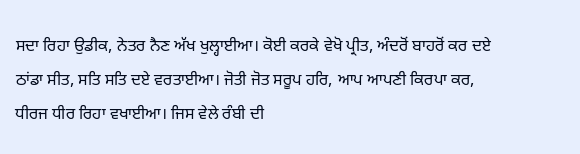ਸਦਾ ਰਿਹਾ ਉਡੀਕ, ਨੇਤਰ ਨੈਣ ਅੱਖ ਖੁਲ੍ਹਾਈਆ। ਕੋਈ ਕਰਕੇ ਵੇਖੋ ਪ੍ਰੀਤ, ਅੰਦਰੋਂ ਬਾਹਰੋਂ ਕਰ ਦਏ ਠਾਂਡਾ ਸੀਤ, ਸਤਿ ਸਤਿ ਦਏ ਵਰਤਾਈਆ। ਜੋਤੀ ਜੋਤ ਸਰੂਪ ਹਰਿ, ਆਪ ਆਪਣੀ ਕਿਰਪਾ ਕਰ, ਧੀਰਜ ਧੀਰ ਰਿਹਾ ਵਖਾਈਆ। ਜਿਸ ਵੇਲੇ ਰੰਬੀ ਦੀ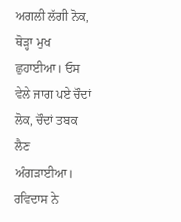ਅਗਲੀ ਲੱਗੀ ਨੋਕ, ਥੋੜ੍ਹਾ ਮੁਖ ਛੁਹਾਈਆ। ਓਸ ਵੇਲੇ ਜਾਗ ਪਏ ਚੌਦਾਂ ਲੋਕ, ਚੌਦਾਂ ਤਬਕ ਲੈਣ ਅੰਗੜਾਈਆ। ਰਵਿਦਾਸ ਨੇ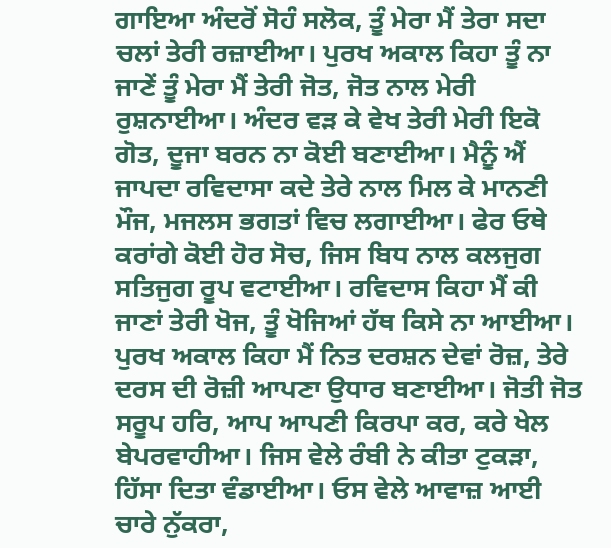ਗਾਇਆ ਅੰਦਰੋਂ ਸੋਹੰ ਸਲੋਕ, ਤੂੰ ਮੇਰਾ ਮੈਂ ਤੇਰਾ ਸਦਾ ਚਲਾਂ ਤੇਰੀ ਰਜ਼ਾਈਆ। ਪੁਰਖ ਅਕਾਲ ਕਿਹਾ ਤੂੰ ਨਾ ਜਾਣੇਂ ਤੂੰ ਮੇਰਾ ਮੈਂ ਤੇਰੀ ਜੋਤ, ਜੋਤ ਨਾਲ ਮੇਰੀ ਰੁਸ਼ਨਾਈਆ। ਅੰਦਰ ਵੜ ਕੇ ਵੇਖ ਤੇਰੀ ਮੇਰੀ ਇਕੋ ਗੋਤ, ਦੂਜਾ ਬਰਨ ਨਾ ਕੋਈ ਬਣਾਈਆ। ਮੈਨੂੰ ਐਂ ਜਾਪਦਾ ਰਵਿਦਾਸਾ ਕਦੇ ਤੇਰੇ ਨਾਲ ਮਿਲ ਕੇ ਮਾਨਣੀ ਮੌਜ, ਮਜਲਸ ਭਗਤਾਂ ਵਿਚ ਲਗਾਈਆ। ਫੇਰ ਓਥੇ ਕਰਾਂਗੇ ਕੋਈ ਹੋਰ ਸੋਚ, ਜਿਸ ਬਿਧ ਨਾਲ ਕਲਜੁਗ ਸਤਿਜੁਗ ਰੂਪ ਵਟਾਈਆ। ਰਵਿਦਾਸ ਕਿਹਾ ਮੈਂ ਕੀ ਜਾਣਾਂ ਤੇਰੀ ਖੋਜ, ਤੂੰ ਖੋਜਿਆਂ ਹੱਥ ਕਿਸੇ ਨਾ ਆਈਆ। ਪੁਰਖ ਅਕਾਲ ਕਿਹਾ ਮੈਂ ਨਿਤ ਦਰਸ਼ਨ ਦੇਵਾਂ ਰੋਜ਼, ਤੇਰੇ ਦਰਸ ਦੀ ਰੋਜ਼ੀ ਆਪਣਾ ਉਧਾਰ ਬਣਾਈਆ। ਜੋਤੀ ਜੋਤ ਸਰੂਪ ਹਰਿ, ਆਪ ਆਪਣੀ ਕਿਰਪਾ ਕਰ, ਕਰੇ ਖੇਲ ਬੇਪਰਵਾਹੀਆ। ਜਿਸ ਵੇਲੇ ਰੰਬੀ ਨੇ ਕੀਤਾ ਟੁਕੜਾ, ਹਿੱਸਾ ਦਿਤਾ ਵੰਡਾਈਆ। ਓਸ ਵੇਲੇ ਆਵਾਜ਼ ਆਈ ਚਾਰੇ ਨੁੱਕਰਾ,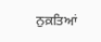ਨੁਕ਼ਤਿਆਂ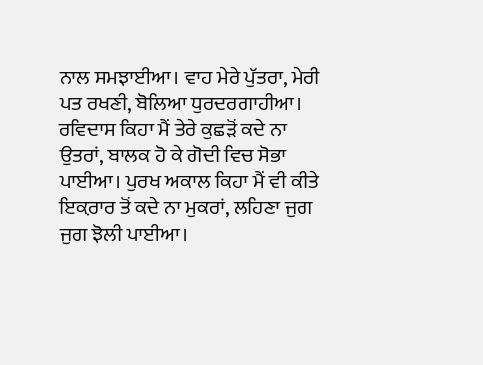ਨਾਲ ਸਮਝਾਈਆ। ਵਾਹ ਮੇਰੇ ਪੁੱਤਰਾ, ਮੇਰੀ ਪਤ ਰਖਣੀ, ਬੋਲਿਆ ਧੁਰਦਰਗਾਹੀਆ। ਰਵਿਦਾਸ ਕਿਹਾ ਮੈਂ ਤੇਰੇ ਕੁਛੜੋਂ ਕਦੇ ਨਾ ਉਤਰਾਂ, ਬਾਲਕ ਹੋ ਕੇ ਗੋਦੀ ਵਿਚ ਸੋਭਾ ਪਾਈਆ। ਪੁਰਖ ਅਕਾਲ ਕਿਹਾ ਮੈਂ ਵੀ ਕੀਤੇ ਇਕ਼ਰਾਰ ਤੋਂ ਕਦੇ ਨਾ ਮੁਕਰਾਂ, ਲਹਿਣਾ ਜੁਗ ਜੁਗ ਝੋਲੀ ਪਾਈਆ।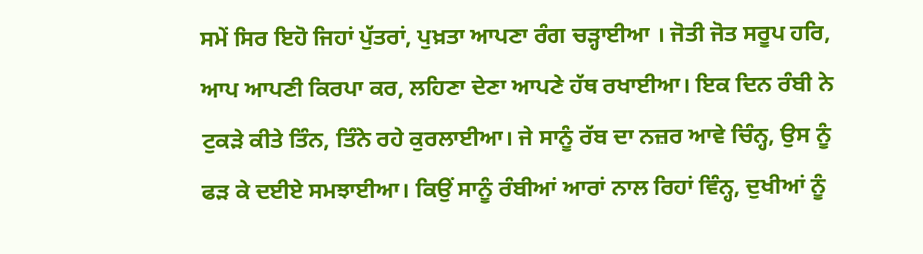ਸਮੇਂ ਸਿਰ ਇਹੋ ਜਿਹਾਂ ਪੁੱਤਰਾਂ, ਪੁਖ਼ਤਾ ਆਪਣਾ ਰੰਗ ਚੜ੍ਹਾਈਆ । ਜੋਤੀ ਜੋਤ ਸਰੂਪ ਹਰਿ, ਆਪ ਆਪਣੀ ਕਿਰਪਾ ਕਰ, ਲਹਿਣਾ ਦੇਣਾ ਆਪਣੇ ਹੱਥ ਰਖਾਈਆ। ਇਕ ਦਿਨ ਰੰਬੀ ਨੇ ਟੁਕੜੇ ਕੀਤੇ ਤਿੰਨ, ਤਿੰਨੇ ਰਹੇ ਕੁਰਲਾਈਆ। ਜੇ ਸਾਨੂੰ ਰੱਬ ਦਾ ਨਜ਼ਰ ਆਵੇ ਚਿੰਨ੍ਹ, ਉਸ ਨੂੰ ਫੜ ਕੇ ਦਈਏ ਸਮਝਾਈਆ। ਕਿਉਂ ਸਾਨੂੰ ਰੰਬੀਆਂ ਆਰਾਂ ਨਾਲ ਰਿਹਾਂ ਵਿੰਨ੍ਹ, ਦੁਖੀਆਂ ਨੂੰ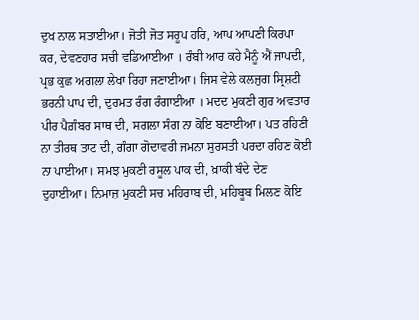ਦੁਖ ਨਾਲ ਸਤਾਈਆ। ਜੋਤੀ ਜੋਤ ਸਰੂਪ ਹਰਿ, ਆਪ ਆਪਣੀ ਕਿਰਪਾ ਕਰ, ਦੇਵਣਹਾਰ ਸਚੀ ਵਡਿਆਈਆ । ਰੰਬੀ ਆਰ ਕਹੇ ਮੈਨੂੰ ਐਂ ਜਾਪਦੀ, ਪ੍ਰਭ ਕੁਛ ਅਗਲਾ ਲੇਖਾ ਰਿਹਾ ਜਣਾਈਆ। ਜਿਸ ਵੇਲੇ ਕਲਜੁਗ ਸ੍ਰਿਸ਼ਟੀ ਭਰਨੀ ਪਾਪ ਦੀ, ਦੁਰਮਤ ਰੰਗ ਰੰਗਾਈਆ । ਮਦਦ ਮੁਕਣੀ ਗੁਰ ਅਵਤਾਰ ਪੀਰ ਪੈਗ਼ੰਬਰ ਸਾਥ ਦੀ, ਸਗਲਾ ਸੰਗ ਨਾ ਕੋਇ ਬਣਾਈਆ। ਪਤ ਰਹਿਣੀ ਨਾ ਤੀਰਥ ਤਾਟ ਦੀ, ਗੰਗਾ ਗੋਦਾਵਰੀ ਜਮਨਾ ਸੁਰਸਤੀ ਪਰਦਾ ਰਹਿਣ ਕੋਈ ਨਾ ਪਾਈਆ। ਸਮਝ ਮੁਕਣੀ ਰਸੂਲ ਪਾਕ ਦੀ, ਖ਼ਾਕੀ ਬੰਦੇ ਦੇਣ ਦੁਹਾਈਆ। ਨਿਮਾਜ਼ ਮੁਕਣੀ ਸਚ ਮਹਿਰਾਬ ਦੀ, ਮਹਿਬੂਬ ਮਿਲਣ ਕੋਇ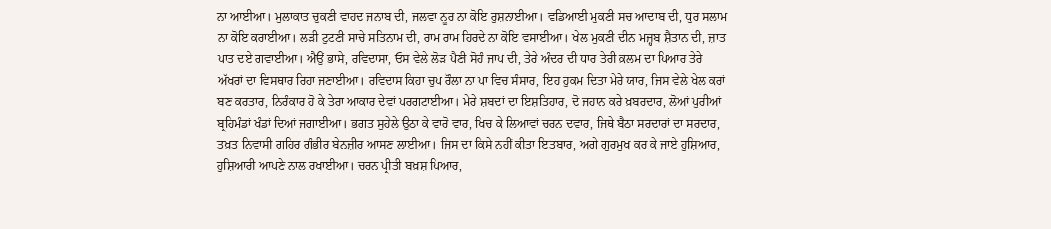ਨਾ ਆਈਆ। ਮੁਲਾਕਾਤ ਚੁਕਣੀ ਵਾਹਦ ਜਨਾਬ ਦੀ, ਜਲਵਾ ਨੂਰ ਨਾ ਕੋਇ ਰੁਸ਼ਨਾਈਆ। ਵਡਿਆਈ ਮੁਕਣੀ ਸਚ ਆਦਾਬ ਦੀ, ਧੁਰ ਸਲਾਮ ਨਾ ਕੋਇ ਕਰਾਈਆ। ਲੜੀ ਟੁਟਣੀ ਸਾਚੇ ਸਤਿਨਾਮ ਦੀ, ਰਾਮ ਰਾਮ ਹਿਰਦੇ ਨਾ ਕੋਇ ਵਸਾਈਆ। ਖੇਲ ਮੁਕਣੀ ਦੀਨ ਮਜ਼੍ਹਬ ਸ਼ੈਤਾਨ ਦੀ, ਜ਼ਾਤ ਪਾਤ ਦਏ ਗਵਾਈਆ। ਐਉਂ ਭਾਸੇ, ਰਵਿਦਾਸਾ, ਓਸ ਵੇਲੇ ਲੋੜ ਪੈਣੀ ਸੋਹੰ ਜਾਪ ਦੀ, ਤੇਰੇ ਅੰਦਰ ਦੀ ਧਾਰ ਤੇਰੀ ਕ਼ਲਮ ਦਾ ਪਿਆਰ ਤੇਰੇ ਅੱਖਰਾਂ ਦਾ ਵਿਸਥਾਰ ਰਿਹਾ ਜਣਾਈਆ। ਰਵਿਦਾਸ ਕਿਹਾ ਚੁਪ ਰੌਲਾ ਨਾ ਪਾ ਵਿਚ ਸੰਸਾਰ, ਇਹ ਹੁਕਮ ਦਿਤਾ ਮੇਰੇ ਯਾਰ, ਜਿਸ ਵੇਲੇ ਖੇਲ ਕਰਾਂ ਬਣ ਕਰਤਾਰ, ਨਿਰੰਕਾਰ ਹੋ ਕੇ ਤੇਰਾ ਆਕਾਰ ਦੇਵਾਂ ਪਰਗਟਾਈਆ। ਮੇਰੇ ਸ਼ਬਦਾਂ ਦਾ ਇਸ਼ਤਿਹਾਰ, ਦੋ ਜਹਾਨ ਕਰੇ ਖ਼ਬਰਦਾਰ, ਲੋਆਂ ਪੁਰੀਆਂ ਬ੍ਰਹਿਮੰਡਾਂ ਖੰਡਾਂ ਦਿਆਂ ਜਗਾਈਆ। ਭਗਤ ਸੁਹੇਲੇ ਉਠਾ ਕੇ ਵਾਰੋ ਵਾਰ, ਖਿਚ ਕੇ ਲਿਆਵਾਂ ਚਰਨ ਦਵਾਰ, ਜਿਥੇ ਬੈਠਾ ਸਰਦਾਰਾਂ ਦਾ ਸਰਦਾਰ, ਤਖ਼ਤ ਨਿਵਾਸੀ ਗਹਿਰ ਗੰਭੀਰ ਬੇਨਜ਼ੀਰ ਆਸਣ ਲਾਈਆ। ਜਿਸ ਦਾ ਕਿਸੇ ਨਹੀਂ ਕੀਤਾ ਇਤਬਾਰ, ਅਗੇ ਗੁਰਮੁਖ ਕਰ ਕੇ ਜਾਏ ਹੁਸ਼ਿਆਰ, ਹੁਸ਼ਿਆਰੀ ਆਪਣੇ ਨਾਲ ਰਖਾਈਆ। ਚਰਨ ਪ੍ਰੀਤੀ ਬਖ਼ਸ਼ ਪਿਆਰ,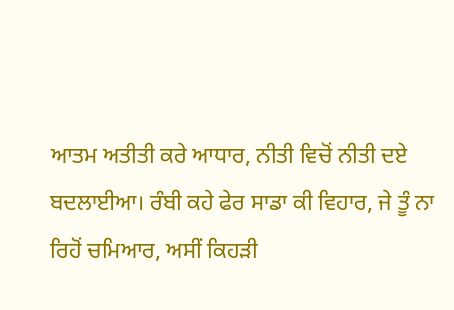ਆਤਮ ਅਤੀਤੀ ਕਰੇ ਆਧਾਰ, ਨੀਤੀ ਵਿਚੋਂ ਨੀਤੀ ਦਏ ਬਦਲਾਈਆ। ਰੰਬੀ ਕਹੇ ਫੇਰ ਸਾਡਾ ਕੀ ਵਿਹਾਰ, ਜੇ ਤੂੰ ਨਾ ਰਿਹੋਂ ਚਮਿਆਰ, ਅਸੀਂ ਕਿਹੜੀ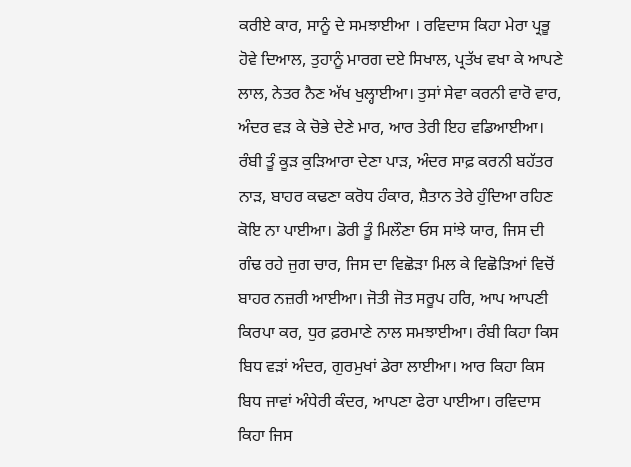ਕਰੀਏ ਕਾਰ, ਸਾਨੂੰ ਦੇ ਸਮਝਾਈਆ । ਰਵਿਦਾਸ ਕਿਹਾ ਮੇਰਾ ਪ੍ਰਭੂ ਹੋਵੇ ਦਿਆਲ, ਤੁਹਾਨੂੰ ਮਾਰਗ ਦਏ ਸਿਖਾਲ, ਪ੍ਰਤੱਖ ਵਖਾ ਕੇ ਆਪਣੇ ਲਾਲ, ਨੇਤਰ ਨੈਣ ਅੱਖ ਖੁਲ੍ਹਾਈਆ। ਤੁਸਾਂ ਸੇਵਾ ਕਰਨੀ ਵਾਰੋ ਵਾਰ, ਅੰਦਰ ਵੜ ਕੇ ਚੋਭੇ ਦੇਣੇ ਮਾਰ, ਆਰ ਤੇਰੀ ਇਹ ਵਡਿਆਈਆ। ਰੰਬੀ ਤੂੰ ਕੂੜ ਕੁੜਿਆਰਾ ਦੇਣਾ ਪਾੜ, ਅੰਦਰ ਸਾਫ਼ ਕਰਨੀ ਬਹੱਤਰ ਨਾੜ, ਬਾਹਰ ਕਢਣਾ ਕਰੋਧ ਹੰਕਾਰ, ਸ਼ੈਤਾਨ ਤੇਰੇ ਹੁੰਦਿਆ ਰਹਿਣ ਕੋਇ ਨਾ ਪਾਈਆ। ਡੋਰੀ ਤੂੰ ਮਿਲੌਣਾ ਓਸ ਸਾਂਝੇ ਯਾਰ, ਜਿਸ ਦੀ ਗੰਢ ਰਹੇ ਜੁਗ ਚਾਰ, ਜਿਸ ਦਾ ਵਿਛੋੜਾ ਮਿਲ ਕੇ ਵਿਛੋੜਿਆਂ ਵਿਚੋਂ ਬਾਹਰ ਨਜ਼ਰੀ ਆਈਆ। ਜੋਤੀ ਜੋਤ ਸਰੂਪ ਹਰਿ, ਆਪ ਆਪਣੀ ਕਿਰਪਾ ਕਰ, ਧੁਰ ਫ਼ਰਮਾਣੇ ਨਾਲ ਸਮਝਾਈਆ। ਰੰਬੀ ਕਿਹਾ ਕਿਸ ਬਿਧ ਵੜਾਂ ਅੰਦਰ, ਗੁਰਮੁਖਾਂ ਡੇਰਾ ਲਾਈਆ। ਆਰ ਕਿਹਾ ਕਿਸ ਬਿਧ ਜਾਵਾਂ ਅੰਧੇਰੀ ਕੰਦਰ, ਆਪਣਾ ਫੇਰਾ ਪਾਈਆ। ਰਵਿਦਾਸ ਕਿਹਾ ਜਿਸ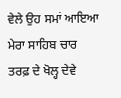ਵੇਲੇ ਉਹ ਸਮਾਂ ਆਇਆ ਮੇਰਾ ਸਾਹਿਬ ਚਾਰ ਤਰਫ਼ ਦੇ ਖੋਲ੍ਹ ਦੇਵੇ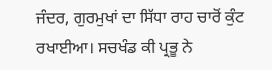ਜੰਦਰ, ਗੁਰਮੁਖਾਂ ਦਾ ਸਿੱਧਾ ਰਾਹ ਚਾਰੋਂ ਕੁੰਟ ਰਖਾਈਆ। ਸਚਖੰਡ ਕੀ ਪ੍ਰਭੂ ਨੇ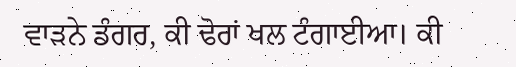ਵਾੜਨੇ ਡੰਗਰ, ਕੀ ਢੋਰਾਂ ਖਲ ਟੰਗਾਈਆ। ਕੀ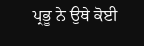ਪ੍ਰਭੂ ਨੇ ਉਥੇ ਕੋਈ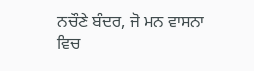ਨਚੌਣੇ ਬੰਦਰ, ਜੋ ਮਨ ਵਾਸਨਾ ਵਿਚ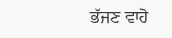ਭੱਜਣ ਵਾਹੋ